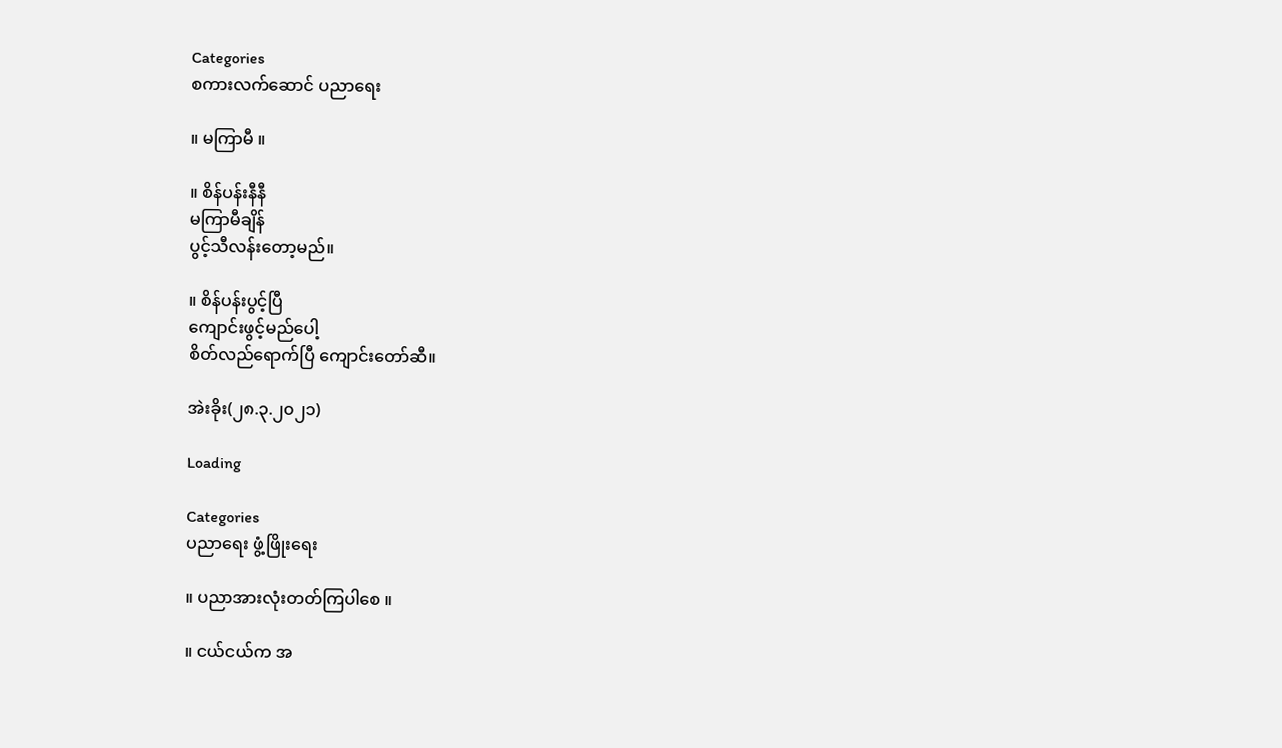Categories
စကားလက်ဆောင် ပညာရေး

။ မကြာမီ ။

။ စိန်ပန်းနီနီ
မကြာမီချိန်
ပွင့်သီလန်းတော့မည်။

။ စိန်ပန်းပွင့်ပြီ
ကျောင်းဖွင့်မည်ပေါ့
စိတ်လည်ရောက်ပြီ ကျောင်းတော်ဆီ။

အဲးခိုး(၂၈.၃.၂၀၂၁)

Loading

Categories
ပညာရေး ဖွံ့ဖြိုးရေး

။ ပညာအားလုံးတတ်ကြပါစေ ။

။ ငယ်ငယ်က အ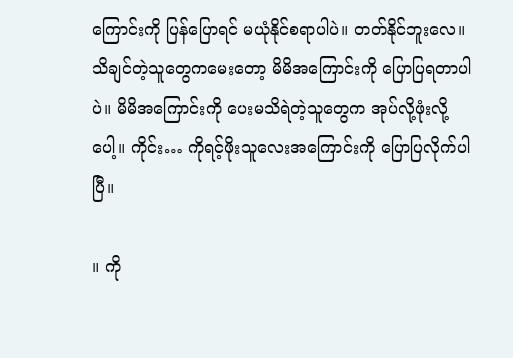ကြောင်းကို ပြန်ပြောရင် မယုံနိုင်စရာပါပဲ။ တတ်နိုင်ဘူးလေ။ သိချင်တဲ့သူတွေကမေးတော့ မိမိအကြောင်းကို ပြောပြရတာပါပဲ။ မိမိအကြောင်းကို ပေးမသိရဲတဲ့သူတွေက အုပ်လို့ဖုံးလို့ပေါ့။ ကိုင်း… ကိုရင့်ဖိုးသူလေးအကြောင်းကို ပြောပြလိုက်ပါပြီ။

။ ကို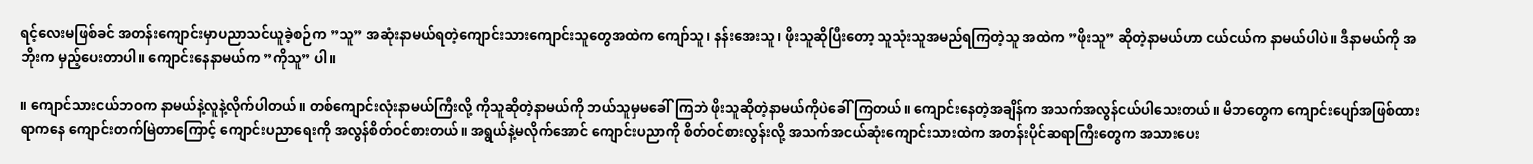ရင့်လေးမဖြစ်ခင် အတန်းကျောင်းမှာပညာသင်ယူခဲ့စဉ်က ”သူ” အဆုံးနာမယ်ရတဲ့ကျောင်းသားကျောင်းသူတွေအထဲက ကျော်သူ၊ နန်းအေးသူ၊ ဖိုးသူဆိုပြီးတော့ သူသုံးသူအမည်ရကြတဲ့သူ အထဲက ”ဖိုးသူ” ဆိုတဲ့နာမယ်ဟာ ငယ်ငယ်က နာမယ်ပါပဲ။ ဒီနာမယ်ကို အဘိုးက မှည့်ပေးတာပါ။ ကျောင်းနေနာမယ်က ”ကိုသူ” ပါ။

။ ကျောင်သားငယ်ဘဝက နာမယ်နဲ့လူနဲ့လိုက်ပါတယ်။ တစ်ကျောင်းလုံးနာမယ်ကြီးလို့ ကိုသူဆိုတဲ့နာမယ်ကို ဘယ်သူမှမခေါ်ကြဘဲ ဖိုးသူဆိုတဲ့နာမယ်ကိုပဲခေါ်ကြတယ်။ ကျောင်းနေတဲ့အချိန်က အသက်အလွန်ငယ်ပါသေးတယ်။ မိဘတွေက ကျောင်းပျော်အဖြစ်ထားရာကနေ ကျောင်းတက်မြဲတာကြောင့် ကျောင်းပညာရေးကို အလွန်စိတ်ဝင်စားတယ်။ အရွယ်နဲ့မလိုက်အောင် ကျောင်းပညာကို စိတ်ဝင်စားလွန်းလို့ အသက်အငယ်ဆုံးကျောင်းသားထဲက အတန်းပိုင်ဆရာကြီးတွေက အသားပေး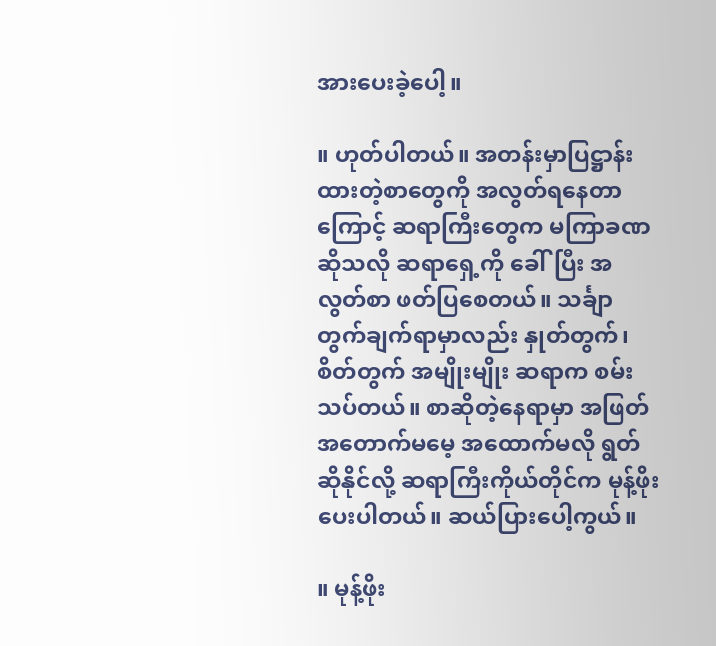အားပေးခဲ့ပေါ့။

။ ဟုတ်ပါတယ်။ အတန်းမှာပြဋ္ဌာန်းထားတဲ့စာတွေကို အလွတ်ရနေတာကြောင့် ဆရာကြီးတွေက မကြာခဏဆိုသလို ဆရာရှေ့ကို ခေါ်ပြီး အလွတ်စာ ဖတ်ပြစေတယ်။ သင်္ချာတွက်ချက်ရာမှာလည်း နှုတ်တွက်၊ စိတ်တွက် အမျိုးမျိုး ဆရာက စမ်းသပ်တယ်။ စာဆိုတဲ့နေရာမှာ အဖြတ်အတောက်မမေ့ အထောက်မလို ရွတ်ဆိုနိုင်လို့ ဆရာကြီးကိုယ်တိုင်က မုန့်ဖိုးပေးပါတယ်။ ဆယ်ပြားပေါ့ကွယ်။

။ မုန့်ဖိုး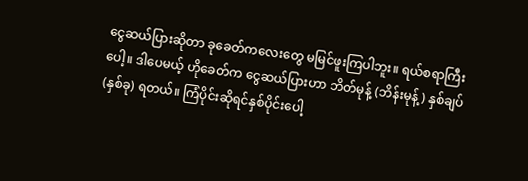ငွေဆယ်ပြားဆိုတာ ခုခေတ်ကလေးတွေ မမြင်ဖူးကြပါဘူး။ ရယ်စရာကြီးပေါ့။ ဒါပေမယ့် ဟိုခေတ်က ငွေဆယ်ပြားဟာ ဘိတ်မုန့် (ဘိန်းမုန့်) နှစ်ချပ် (နှစ်ခု) ရတယ်။ ကြံပိုင်းဆိုရင်နှစ်ပိုင်းပေါ့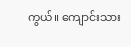ကွယ်။ ကျောင်းသား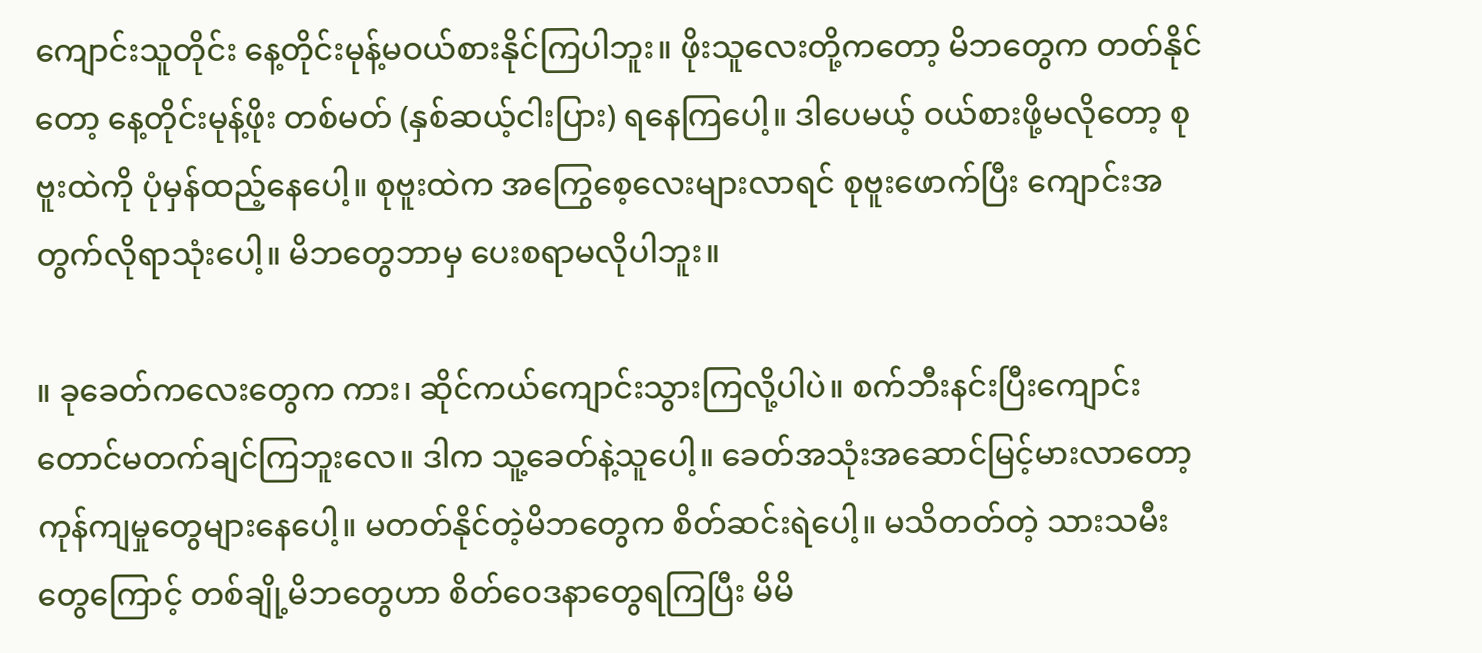ကျောင်းသူတိုင်း နေ့တိုင်းမုန့်မဝယ်စားနိုင်ကြပါဘူး။ ဖိုးသူလေးတို့ကတော့ မိဘတွေက တတ်နိုင်တော့ နေ့တိုင်းမုန့်ဖိုး တစ်မတ် (နှစ်ဆယ့်ငါးပြား) ရနေကြပေါ့။ ဒါပေမယ့် ဝယ်စားဖို့မလိုတော့ စုဗူးထဲကို ပုံမှန်ထည့်နေပေါ့။ စုဗူးထဲက အကြွေစေ့လေးများလာရင် စုဗူးဖောက်ပြီး ကျောင်းအတွက်လိုရာသုံးပေါ့။ မိဘတွေဘာမှ ပေးစရာမလိုပါဘူး။

။ ခုခေတ်ကလေးတွေက ကား၊ ဆိုင်ကယ်ကျောင်းသွားကြလို့ပါပဲ။ စက်ဘီးနင်းပြီးကျောင်းတောင်မတက်ချင်ကြဘူးလေ။ ဒါက သူ့ခေတ်နဲ့သူပေါ့။ ခေတ်အသုံးအဆောင်မြင့်မားလာတော့ ကုန်ကျမှုတွေများနေပေါ့။ မတတ်နိုင်တဲ့မိဘတွေက စိတ်ဆင်းရဲပေါ့။ မသိတတ်တဲ့ သားသမီးတွေကြောင့် တစ်ချို့မိဘတွေဟာ စိတ်ဝေဒနာတွေရကြပြီး မိမိ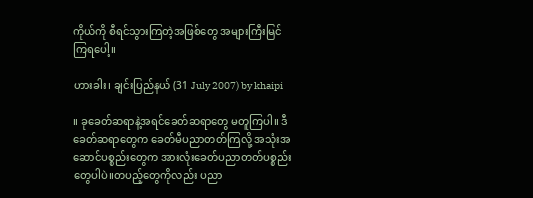ကိုယ်ကို စီရင်သွားကြတဲ့အဖြစ်တွေ အများကြီးမြင်ကြရပေါ့။

ဟားခါး၊ ချင်းပြည်နယ် (31 July 2007) by khaipi

။ ခုခေတ်ဆရာနဲ့အရင်ခေတ်ဆရာတွေ မတူကြပါ။ ဒီခေတ်ဆရာတွေက ခေတ်မီပညာတတ်ကြလို့ အသုံးအဆောင်ပစ္စည်းတွေက အားလုံးခေတ်ပညာတတ်ပစ္စည်းတွေပါပဲ။တပည့်တွေကိုလည်း ပညာ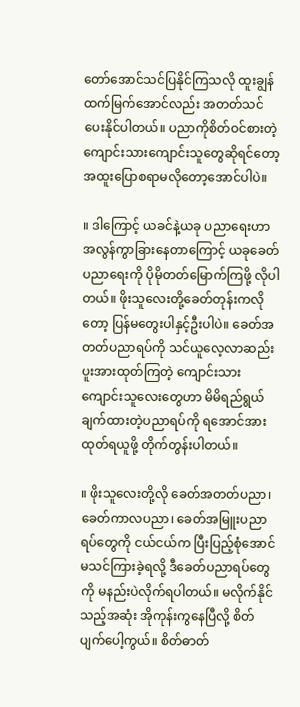တော်အောင်သင်ပြနိုင်ကြသလို ထူးချွန်ထက်မြက်အောင်လည်း အတတ်သင်ပေးနိုင်ပါတယ်။ ပညာကိုစိတ်ဝင်စားတဲ့ ကျောင်းသားကျောင်းသူတွေဆိုရင်တော့ အထူးပြောစရာမလိုတော့အောင်ပါပဲ။

။ ဒါကြောင့် ယခင်နဲ့ယခု ပညာရေးဟာ အလွန်ကွာခြားနေတာကြောင့် ယခုခေတ်ပညာရေးကို ပိုမိုတတ်မြောက်ကြဖို့ လိုပါတယ်။ ဖိုးသူလေးတို့ခေတ်တုန်းကလိုတော့ ပြန်မတွေးပါနှင့်ဦးပါပဲ။ ခေတ်အတတ်ပညာရပ်ကို သင်ယူလေ့လာဆည်းပူးအားထုတ်ကြတဲ့ ကျောင်းသားကျောင်းသူလေးတွေဟာ မိမိရည်ရွယ်ချက်ထားတဲ့ပညာရပ်ကို ရအောင်အားထုတ်ရယူဖို့ တိုက်တွန်းပါတယ်။

။ ဖိုးသူလေးတို့လို ခေတ်အတတ်ပညာ၊ ခေတ်ကာလပညာ၊ ခေတ်အမြူးပညာရပ်တွေကို ငယ်ငယ်က ပြီးပြည့်စုံအောင်မသင်ကြားခဲ့ရလို့ ဒီခေတ်ပညာရပ်တွေကို မနည်းပဲလိုက်ရပါတယ်။ မလိုက်နိုင်သည့်အဆုံး အိုကုန်းကွနေပြီလို့ စိတ်ပျက်ပေါ့ကွယ်။ စိတ်ဓာတ်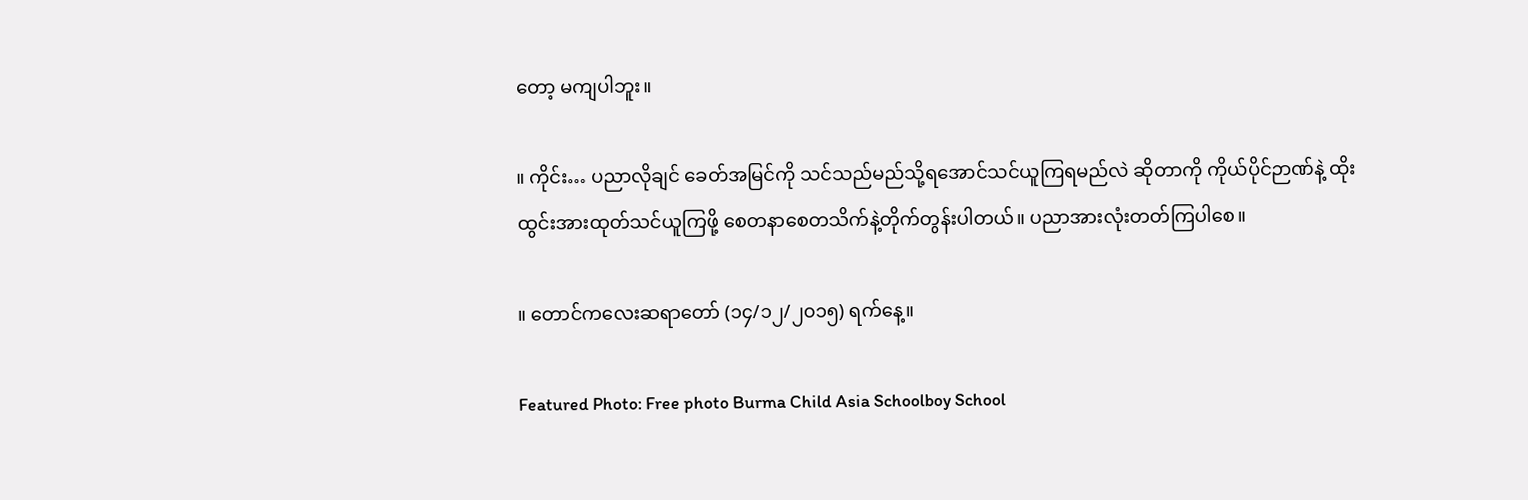တော့ မကျပါဘူး။

။ ကိုင်း… ပညာလိုချင် ခေတ်အမြင်ကို သင်သည်မည်သို့ရအောင်သင်ယူကြရမည်လဲ ဆိုတာကို ကိုယ်ပိုင်ဉာဏ်နဲ့ ထိုးထွင်းအားထုတ်သင်ယူကြဖို့ စေတနာစေတသိက်နဲ့တိုက်တွန်းပါတယ်။ ပညာအားလုံးတတ်ကြပါစေ။

။ တောင်ကလေးဆရာတော် (၁၄/၁၂/၂၀၁၅) ရက်နေ့။

Featured Photo: Free photo Burma Child Asia Schoolboy School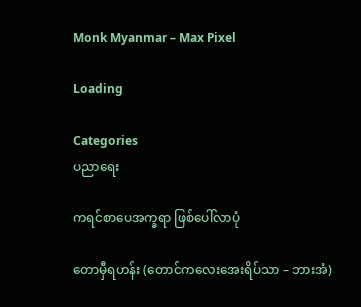Monk Myanmar – Max Pixel

Loading

Categories
ပညာရေး

ကရင်စာပေအက္ခရာ ဖြစ်ပေါ်လာပုံ

တောမှီရဟန်း (တောင်ကလေးအေးရိပ်သာ – ဘားအံ)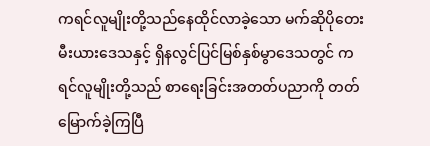ကရင်လူမျိုးတို့သည်နေထိုင်လာခဲ့သော မက်ဆိုပိုတေးမီးယားဒေသနှင့် ရှိနလွင်ပြင်မြစ်နှစ်မွာဒေသတွင် ကရင်လူမျိုးတို့သည် စာရေးခြင်းအတတ်ပညာကို တတ်မြောက်ခဲ့ကြပြီ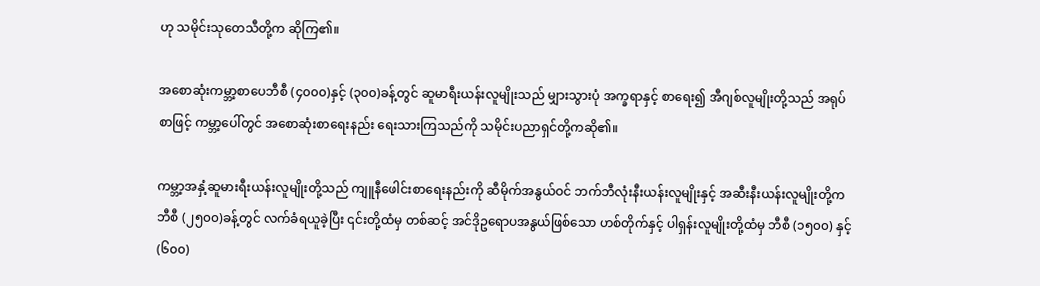ဟု သမိုင်းသုတေသီတို့က ဆိုကြ၏။

အစောဆုံးကမ္ဘာ့စာပေဘီစီ (၄၀၀၀)နှင့် (၃၀၀)ခန့်တွင် ဆူမာရီးယန်းလူမျိုးသည် မျှားသွားပုံ အက္ခရာနှင့် စာရေး၍ အီဂျစ်လူမျိုးတို့သည် အရုပ်စာဖြင့် ကမ္ဘာ့ပေါ်တွင် အစောဆုံးစာရေးနည်း ရေးသားကြသည်ကို သမိုင်းပညာရှင်တို့ကဆို၏။

ကမ္ဘာ့အနှံ့ဆူမားရီးယန်းလူမျိုးတို့သည် ကျူနီဖေါင်းစာရေးနည်းကို ဆီမိုက်အနွယ်ဝင် ဘက်ဘီလုံးနီးယန်းလူမျိုးနှင့် အဆီးနီးယန်းလူမျိုးတို့က ဘီစီ (၂၅၀၀)ခန့်တွင် လက်ခံရယူခဲ့ပြီး ၎င်းတို့ထံမှ တစ်ဆင့် အင်ဒိုဥရောပအနွယ်ဖြစ်သော ဟစ်တိုက်နှင့် ပါရှန်းလူမျိုးတို့ထံမှ ဘီစီ (၁၅၀၀) နှင့် (၆၀၀)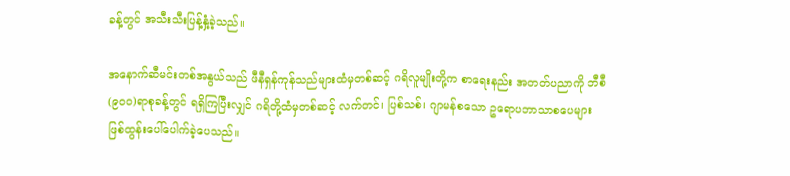ခန့်တွင် အသီးသီးပြန့်နှံ့ခဲ့သည်။

အနောက်ဆီမင်းတစ်အနွယ်သည် ဖီနီရှန်ကုန်သည်များထံမှတစ်ဆင့် ဂရိလူမျိုးတို့က စာရေးနည်း အတတ်ပညာကို ဘီစီ (၉၀၀)ရာစုခန့်တွင် ရရှိကြပြီးလျှင် ဂရိတို့ထံမှတစ်ဆင့် လက်တင်၊ ပြစ်သစ်၊ ဂျာမန်စသော ဥရောပဘာသာစပေများ ဖြစ်ထွန်းပေါ်ပေါက်ခဲ့ပေသည်။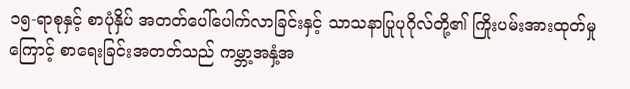၁၅-ရာစုနှင့် စာပုံနှိပ် အတတ်ပေါ်ပေါက်လာခြင်းနှင့် သာသနာပြုပုဂိုလ်တို့၏ ကြိုးပမ်းအားထုတ်မှုကြောင့် စာရေးခြင်းအတတ်သည် ကမ္ဘာ့အနှံ့အ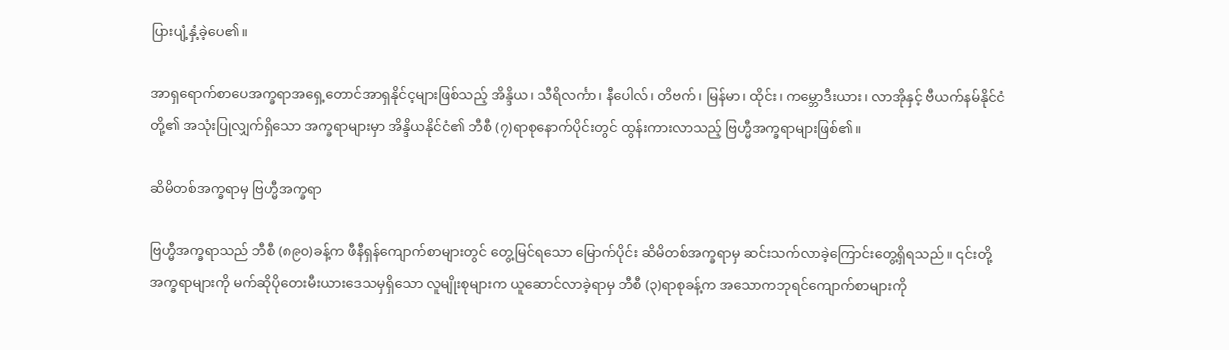ပြားပျံ့နှံ့ခဲ့ပေ၏။

အာရှရောက်စာပေအက္ခရာအရှေ့တောင်အာရှနိုင်င့များဖြစ်သည့် အိန္ဒိယ၊ သီရိလင်္ကာ၊ နီပေါလ်၊ တိဗက်၊ မြန်မာ၊ ထိုင်း၊ ကမ္ဘောဒီးယား၊ လာအိုနှင့် ဗီယက်နမ်နိုင်ငံတို့၏ အသုံးပြုလျှက်ရှိသော အက္ခရာများမှာ အိန္ဒိယနိုင်ငံ၏ ဘီစီ (၇)ရာစုနောက်ပိုင်းတွင် ထွန်းကားလာသည့် ဗြဟ္မီအက္ခရာများဖြစ်၏။

ဆိမိတစ်အက္ခရာမှ ဗြဟ္မီအက္ခရာ

ဗြဟ္မီအက္ခရာသည် ဘီစီ (၈၉၀)ခန့်က ဖီနီရှန်ကျောက်စာများတွင် တွေ့မြင်ရသော မြောက်ပိုင်း ဆိမိတစ်အက္ခရာမှ ဆင်းသက်လာခဲ့ကြောင်းတွေ့ရှိရသည်။ ၎င်းတို့အက္ခရာများကို မက်ဆိုပိုတေးမီးယားဒေသမှရှိသော လူမျိုးစုများက ယူဆောင်လာခဲ့ရာမှ ဘီစီ (၃)ရာစုခန့်က အသောကဘုရင်ကျောက်စာများကို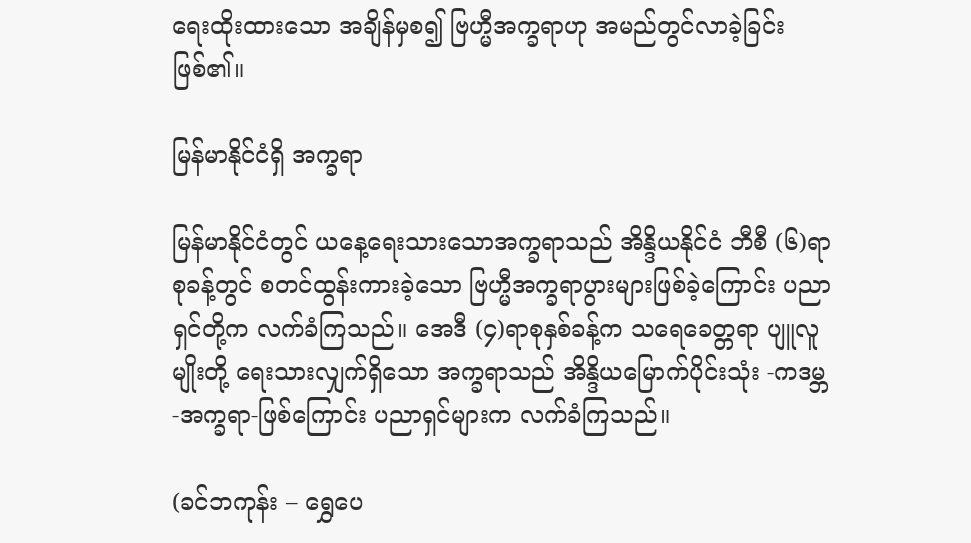ရေးထိုးထားသော အချိန်မှစ၍ ဗြဟ္မီအက္ခရာဟု အမည်တွင်လာခဲ့ခြင်းဖြစ်၏။

မြန်မာနိုင်ငံရှိ အက္ခရာ

မြန်မာနိုင်ငံတွင် ယနေ့ရေးသားသောအက္ခရာသည် အိန္ဒိယနိုင်ငံ ဘီစီ (၆)ရာစုခန့်တွင် စတင်ထွန်းကားခဲ့သော ဗြဟ္မီအက္ခရာပွားများဖြစ်ခဲ့ကြောင်း ပညာရှင်တို့က လက်ခံကြသည်။ အေဒီ (၄)ရာစုနှစ်ခန့်က သရေခေတ္တရာ ပျူလူမျိုးတို့ ရေးသားလျှက်ရှိသော အက္ခရာသည် အိန္ဒိယမြောက်ပိုင်းသုံး -ကဒမ္ဘ-အက္ခရာ-ဖြစ်ကြောင်း ပညာရှင်များက လက်ခံကြသည်။

(ခင်ဘကုန်း – ရွှေပေ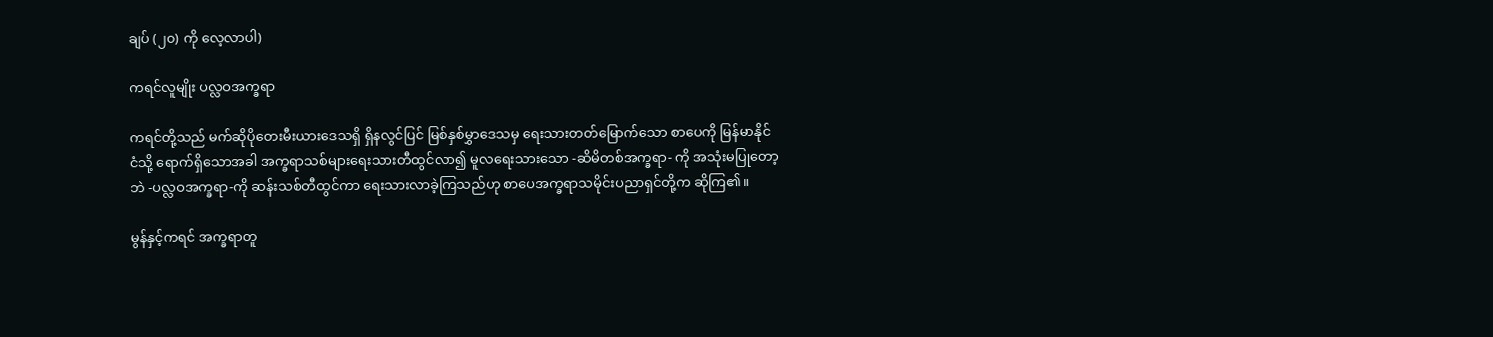ချပ် (၂၀) ကို လေ့လာပါ)

ကရင်လူမျိုး ပလ္လဝအက္ခရာ

ကရင်တို့သည် မက်ဆိုပိုတေးမီးယားဒေသရှိ ရှိနလွင်ပြင် မြစ်နှစ်မွှာဒေသမှ ရေးသားတတ်မြောက်သော စာပေကို မြန်မာနိုင်ငံသို့ ရောက်ရှိသောအခါ အက္ခရာသစ်များရေးသားတီထွင်လာ၍ မူလရေးသားသော -ဆိမိတစ်အက္ခရာ- ကို အသုံးမပြုတော့ဘဲ -ပလ္လဝအက္ခရာ-ကို ဆန်းသစ်တီထွင်ကာ ရေးသားလာခဲ့ကြသည်ဟု စာပေအက္ခရာသမိုင်းပညာရှင်တို့က ဆိုကြ၏။

မွန်နှင့်ကရင် အက္ခရာတူ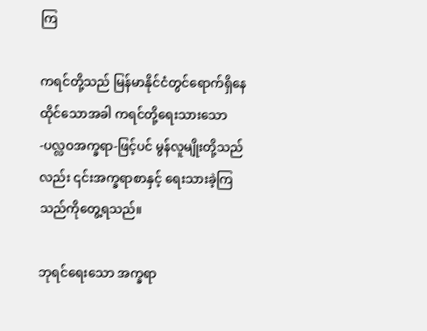ကြ

ကရင်တို့သည် မြန်မာနိုင်ငံတွင်ရောက်ရှိနေထိုင်သောအခါ ကရင်တို့ရေးသားသော -ပလ္လဝအက္ခရာ-ဖြင့်ပင် မွန်လူမျိုးတို့သည်လည်း ၎င်းအက္ခရာစာနှင့် ရေးသားခဲ့ကြသည်ကိုတွေ့ရသည်။

ဘုရင်ရေးသော အက္ခရာ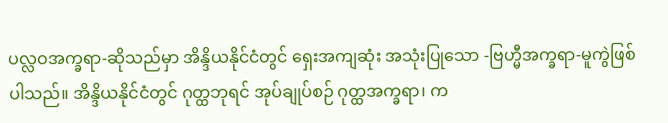ပလ္လဝအက္ခရာ-ဆိုသည်မှာ အိန္ဒိယနိုင်ငံတွင် ရှေးအကျဆုံး အသုံးပြုသော -ဗြဟ္မီအက္ခရာ-မူကွဲဖြစ်ပါသည်။ အိန္ဒိယနိုင်ငံတွင် ဂုတ္ထဘုရင် အုပ်ချုပ်စဉ် ဂုတ္ထအက္ခရာ၊ က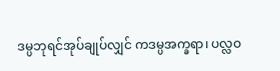ဒမ္ပဘုရင်အုပ်ချုပ်လျှင် ကဒမ္ပအက္ခရာ၊ ပလ္လဝ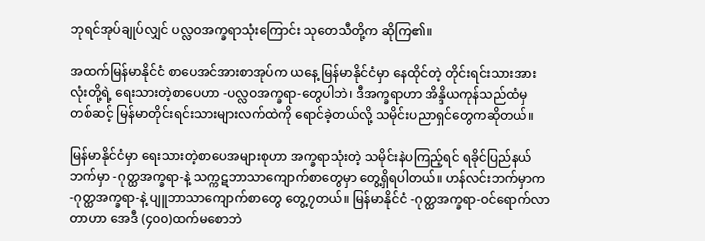ဘုရင်အုပ်ချုပ်လျှင် ပလ္လဝအက္ခရာသုံးကြောင်း သုတေသီတို့က ဆိုကြ၏။

အထက်မြန်မာနိုင်ငံ စာပေအင်အားစာအုပ်က ယနေ့ မြန်မာနိုင်ငံမှာ နေထိုင်တဲ့ တိုင်းရင်းသားအားလုံးတို့ရဲ့ ရေးသားတဲ့စာပေဟာ -ပလ္လဝအက္ခရာ-တွေပါဘဲ၊ ဒီအက္ခရာဟာ အိန္ဒိယကုန်သည်ထံမှ တစ်ဆင့် မြန်မာတိုင်းရင်းသားများလက်ထဲကို ရောင်ခဲ့တယ်လို့ သမိုင်းပညာရှင်တွေကဆိုတယ်။

မြန်မာနိုင်ငံမှာ ရေးသားတဲ့စာပေအများစုဟာ အက္ခရာသုံးတဲ့ သမိုင်းနဲပကြည့်ရင် ရခိုင်ပြည်နယ် ဘက်မှာ -ဂုတ္ထအက္ခရာ-နဲ့ သက္ကဋဘာသာကျောက်စာတွေမှာ တွေ့ရှိရပါတယ်။ ဟန်လင်းဘက်မှာက -ဂုတ္ထအက္ခရာ-နဲ့ ပျူဘာသာကျောက်စာတွေ တွေ့၇တယ်။ မြန်မာနိုင်ငံ -ဂုတ္ထအက္ခရာ-ဝင်ရောက်လာတာဟာ အေဒီ (၄၀၀)ထက်မစောဘဲ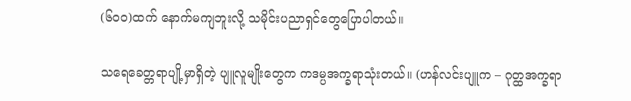(၆၀၀)ထက် နောက်မကျဘူးလို့ သမိုင်းပညာရှင်တွေပြောပါတယ်။

သရေခေတ္တရာပျို့မှာရှိတဲ့ ပျူလူမျိုးတွေက ကဒမ္ပအက္ခရာသုံးတယ်။ (ဟန်လင်းပျူက – ဂုတ္ထအက္ခရာ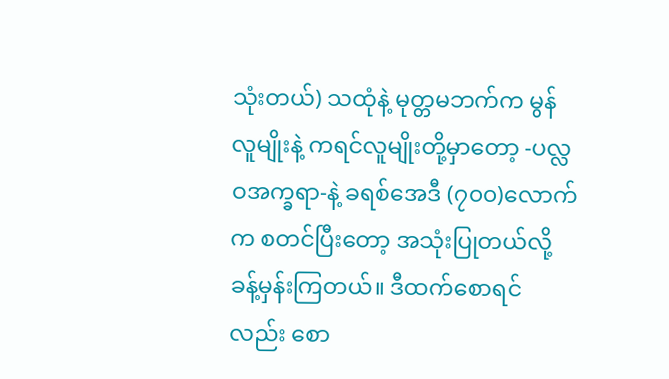သုံးတယ်) သထုံနဲ့ မုတ္တမဘက်က မွန်လူမျိုးနဲ့ ကရင်လူမျိုးတို့မှာတော့ -ပလ္လဝအက္ခရာ-နဲ့ ခရစ်အေဒီ (၇၀၀)လောက်က စတင်ပြီးတော့ အသုံးပြုတယ်လို့ ခန့်မှန်းကြတယ်။ ဒီထက်စောရင်လည်း စော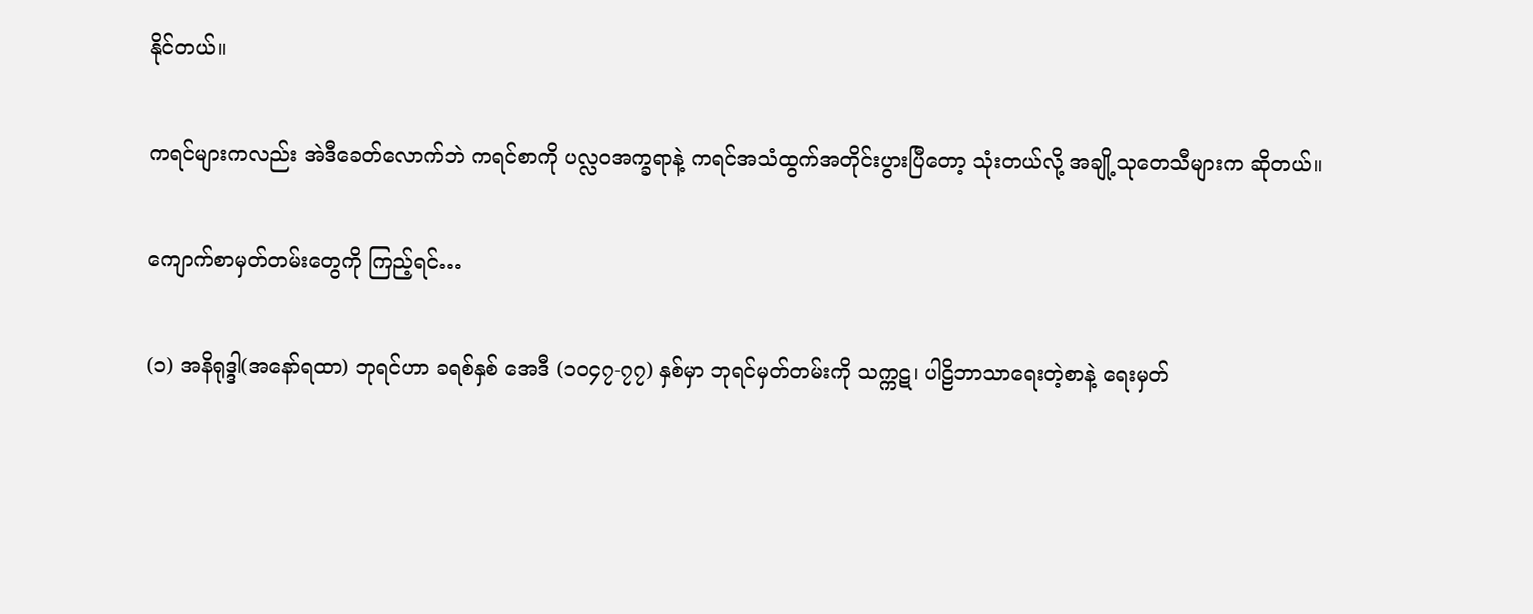နိုင်တယ်။

ကရင်များကလည်း အဲဒီခေတ်လောက်ဘဲ ကရင်စာကို ပလ္လဝအက္ခရာနဲ့ ကရင်အသံထွက်အတိုင်းပွားပြီတော့ သုံးတယ်လို့ အချို့သုတေသီများက ဆိုတယ်။

ကျောက်စာမှတ်တမ်းတွေကို ကြည့်ရင်…

(၁) အနိရုဒ္ဒါ(အနော်ရထာ) ဘုရင်ဟာ ခရစ်နှစ် အေဒီ (၁၀၄၇-၇၇) နှစ်မှာ ဘုရင်မှတ်တမ်းကို သက္ကဋ၊ ပါဠိဘာသာရေးတဲ့စာနဲ့ ရေးမှတ်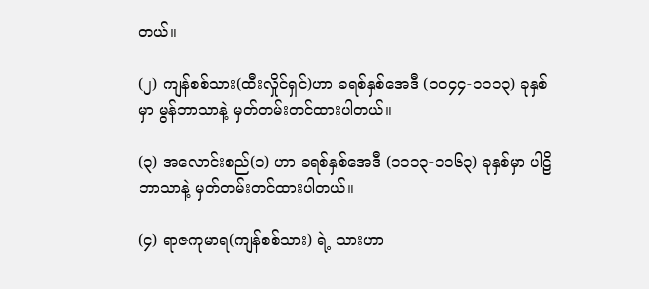တယ်။

(၂) ကျန်စစ်သား(ထီးလှိုင်ရှင်)ဟာ ခရစ်နှစ်အေဒီ (၁၀၄၄-၁၁၁၃) ခုနှစ်မှာ မွန်ဘာသာနဲ့ မှတ်တမ်းတင်ထားပါတယ်။

(၃) အလောင်းစည်(၁) ဟာ ခရစ်နှစ်အေဒီ (၁၁၁၃-၁၁၆၃) ခုနှစ်မှာ ပါဠိဘာသာနဲ့ မှတ်တမ်းတင်ထားပါတယ်။

(၄) ရာဇကုမာရ(ကျန်စစ်သား) ရဲ့ သားဟာ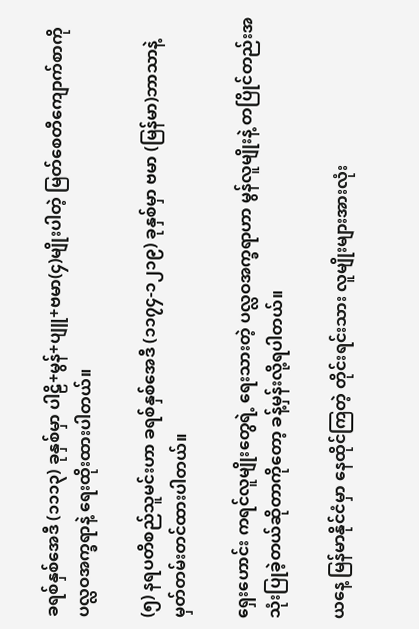ခရစ်နှစ်အေဒီ (၁၁၁၃) ခုနှစ်မှာ ပါဠိ+မွန်+ပျူ+ဗမာ(၄)မျိုးပါတဲ့ မြတ်စေတီကျောက်စာကို ပလ္လဝအက္ခရာနဲ့ ရေးထိုးထားပါတယ်။

(၅) နရပတိစည်သူမင်းဟာ ခရစ်နှစ်အေဒီ (၁၁၇၄-၁၂၁၉) ခုနှစ်မှာ ဗမာ (မြန်မာ)ဘာသာနဲ့ မှတ်တမ်းတင်ထားပါတယ်။

ရှေးဟောင်း ကရင်လူမျိုးတွေရဲ့ ရေးသားတဲ့ ပလ္လဝအက္ခရာဟာ မွန်လူမျိုးနဲ့ တပြိုင်တည်းအသုံးပြုခဲ့တယ်ဆိုတာကိုတော့ ခန့်မှန်းလို့ရပါတယ်။

ယနေ့ မြန်မာနိုင်ငံမှာ နေထိုင်ကြတဲ့ တိုင်းရင်းသား လူမျိုးများအားလုံး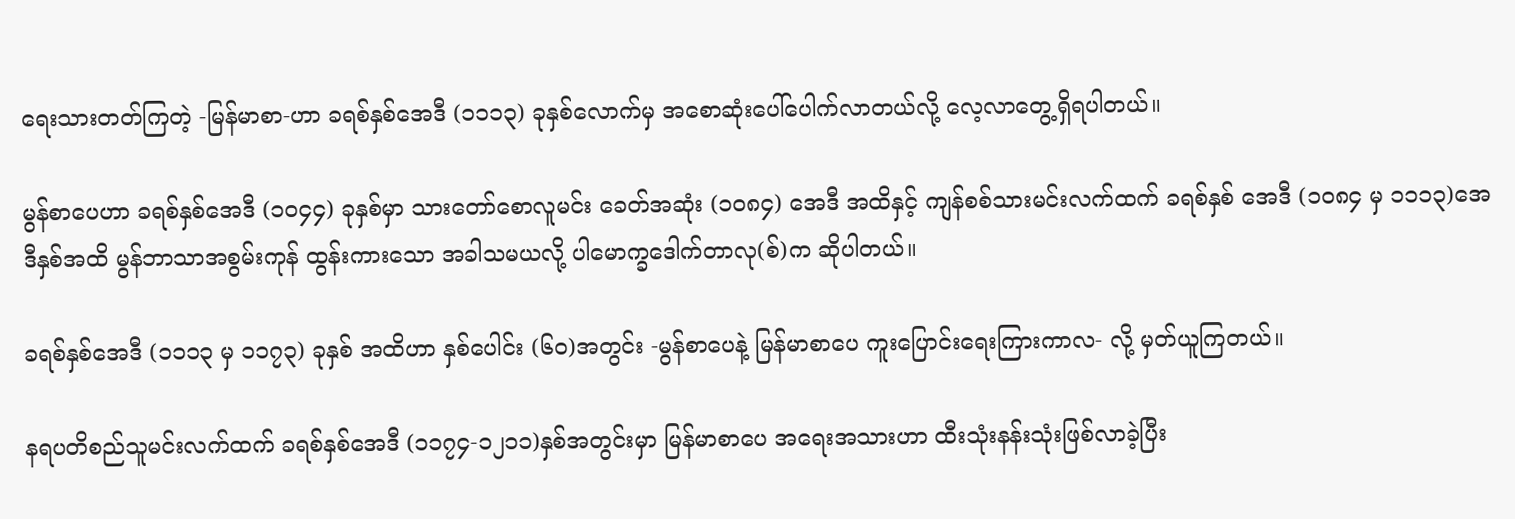ရေးသားတတ်ကြတဲ့ -မြန်မာစာ-ဟာ ခရစ်နှစ်အေဒီ (၁၁၁၃) ခုနှစ်လောက်မှ အစောဆုံးပေါ်ပေါက်လာတယ်လို့ လေ့လာတွေ့ရှိရပါတယ်။

မွန်စာပေဟာ ခရစ်နှစ်အေဒီ (၁၀၄၄) ခုနှစ်မှာ သားတော်စောလူမင်း ခေတ်အဆုံး (၁၀၈၄) အေဒီ အထိနှင့် ကျန်စစ်သားမင်းလက်ထက် ခရစ်နှစ် အေဒီ (၁၀၈၄ မှ ၁၁၁၃)အေဒီနှစ်အထိ မွန်ဘာသာအစွမ်းကုန် ထွန်းကားသော အခါသမယလို့ ပါမောက္ခဒေါက်တာလု(စ်)က ဆိုပါတယ်။

ခရစ်နှစ်အေဒီ (၁၁၁၃ မှ ၁၁၇၃) ခုနှစ် အထိဟာ နှစ်ပေါင်း (၆၀)အတွင်း -မွန်စာပေနဲ့ မြန်မာစာပေ ကူးပြောင်းရေးကြားကာလ- လို့ မှတ်ယူကြတယ်။

နရပတိစည်သူမင်းလက်ထက် ခရစ်နှစ်အေဒီ (၁၁၇၄-၁၂၁၁)နှစ်အတွင်းမှာ မြန်မာစာပေ အရေးအသားဟာ ထီးသုံးနန်းသုံးဖြစ်လာခဲ့ပြီး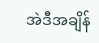အဲဒီအချိန်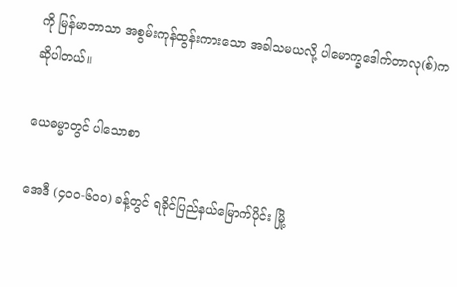ကို မြန်မာဘာသာ အစွမ်းကုန်ထွန်းကားသော အခါသမယလို့ ပါမောက္ခဒေါက်တာလု(စ်)က ဆိုပါတယ်။

ယေဓမ္မာတွင် ပါသောစာ

အေဒီ (၄၀၀-၆၀၀) ခန့်တွင် ရခိုင်ပြည်နယ်မြောက်ပိုင်း မြို့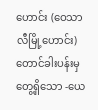ဟောင်း (ဝေသာလီမြို့ဟောင်း) တောင်ခါးပန်းမှ တွေ့ရှိသော -ယေ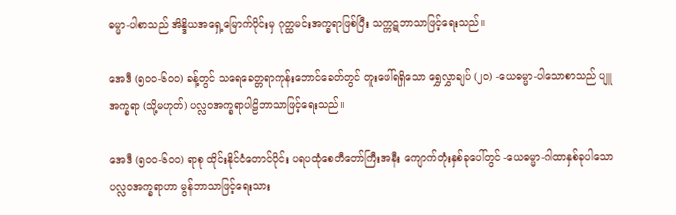ဓမ္မာ-ပါစာသည် အိန္ဒိယအရှေ့မြောက်ပိုင်းမှ ဂုတ္ထမင်းအက္ခရာဖြစ်ပြီး သက္ကဋဘာသာဖြင့်ရေးသည်။

အေဒီ (၅၀၀-၆၀၀) ခန့်တွင် သရေခေတ္တရာကုန်းဘောင်ခေတ်တွင် တူးဖေါ်ရရှိသော ရွှေလွှာချပ် (၂၀) -ယေဓမ္မာ-ပါသောစာသည် ပျူအက္ခရာ (သို့မဟုတ်) ပလ္လဝအက္ခရာပါဠိဘာသာဖြင့်ရေးသည်။

အေဒီ (၅၀၀-၆၀၀) ရာစု ထိုင်းနိုင်ငံတောင်ပိုင်း ပရပထုံစေတီတော်ကြီးအနီး ကျောက်တုံးနှစ်ခုပေါ်တွင် -ယေဓမ္မာ-ဂါထာနှစ်ခုပါသော ပလ္လဝအက္ခရာဟာ မွန်ဘာသာဖြင့်ရေးသား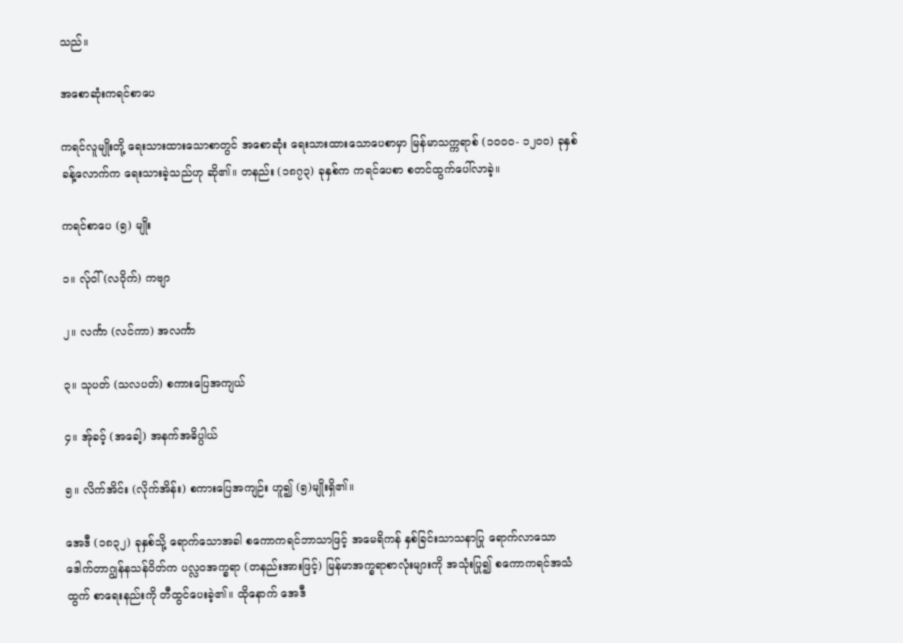သည်။

အစောဆုံးကရင်စာပေ

ကရင်လူမျိုးတို့ ရေးသားထားသောစာတွင် အစောဆုံး ရေးသားထားသောပေစာမှာ မြန်မာသက္ကရာစ် (၁၀၀၀- ၁၂၀၀) ခုနှစ်ခန့်လောက်က ရေးသားခဲ့သည်ဟု ဆို၏။ တနည်း (၁၈၇၃) ခုနှစ်က ကရင်ပေစာ စတင်ထွက်ပေါ်လာခဲ့။

ကရင်စာပေ (၅) မျိုး

၁။ လ်ုဝါ် (လဝိုက်) ကဗျာ

၂။ လင်္ကာ (လင်ကာ) အလင်္ကာ

၃။ သုပတ် (သလပတ်) စကားပြေအကျယ်

၄။ အ်ုခဝ့် (အခေါ့) အနက်အဓိပ္ပါယ်

၅။ လိက်အိင်း (လိုက်အိန်း) စကားပြေအကျဉ်း ဟူ၍ (၅)မျိုးရှိ၏။

အေဒီ (၁၈၃၂) ခုနှစ်သို့ ရောက်သောအခါ စကောကရင်ဘာသာဖြင့် အမေရိကန် နှစ်ခြင်းသာသနာပြု ရောက်လာသော ဒေါက်တာဂျွန်နသန်ဝိတ်က ပလ္လဝအက္ခရာ (တနည်းအားဖြင့်) မြန်မာအက္ခရာစာလုံးများကို အသုံးပြု၍ စကောကရင်အသံထွက် စာရေးနည်းကို တီထွင်ပေးခဲ့၏။ ထိုနောက် အေဒီ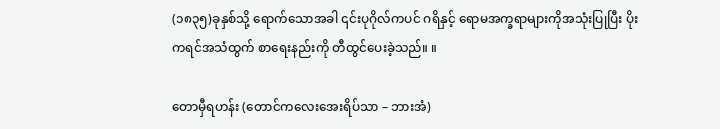(၁၈၃၅)ခုနှစ်သို့ ရောက်သောအခါ ၎င်းပုဂိုလ်ကပင် ဂရိနှင့် ရောမအက္ခရာများကိုအသုံးပြုပြီး ပိုးကရင်အသံထွက် စာရေးနည်းကို တီထွင်ပေးခဲ့သည်။ ။

တောမှီရဟန်း (တောင်ကလေးအေးရိပ်သာ – ဘားအံ)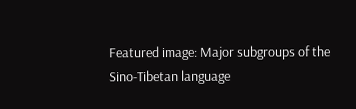Featured image: Major subgroups of the Sino-Tibetan language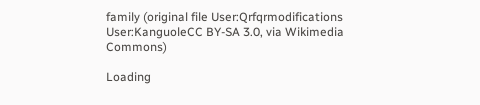family (original file User:Qrfqrmodifications User:KanguoleCC BY-SA 3.0, via Wikimedia Commons)

Loading